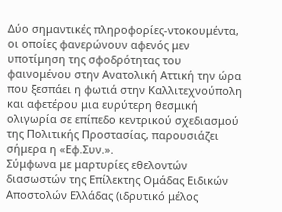Δύο σημαντικές πληροφορίες-ντοκουμέντα, οι οποίες φανερώνουν αφενός μεν υποτίμηση της σφοδρότητας του φαινομένου στην Ανατολική Αττική την ώρα που ξεσπάει η φωτιά στην Καλλιτεχνούπoλη και αφετέρου μια ευρύτερη θεσμική ολιγωρία σε επίπεδο κεντρικού σχεδιασμού της Πολιτικής Προστασίας, παρουσιάζει σήμερα η «Εφ.Συν.».
Σύμφωνα με μαρτυρίες εθελοντών διασωστών της Επίλεκτης Ομάδας Ειδικών Αποστολών Ελλάδας (ιδρυτικό μέλος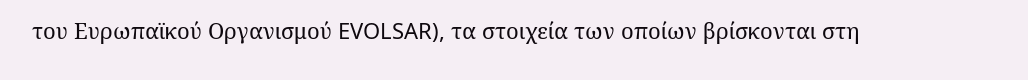του Ευρωπαϊκού Οργανισμού EVOLSAR), τα στοιχεία των οποίων βρίσκονται στη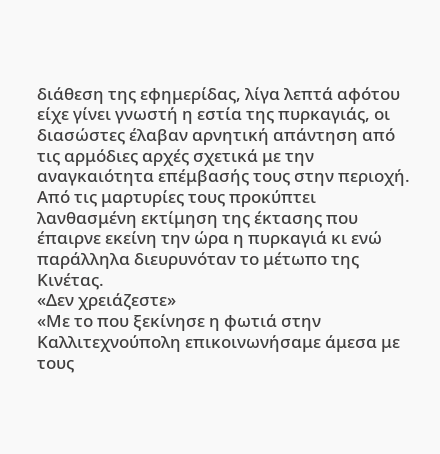διάθεση της εφημερίδας, λίγα λεπτά αφότου είχε γίνει γνωστή η εστία της πυρκαγιάς, οι διασώστες έλαβαν αρνητική απάντηση από τις αρμόδιες αρχές σχετικά με την αναγκαιότητα επέμβασής τους στην περιοχή. Από τις μαρτυρίες τους προκύπτει λανθασμένη εκτίμηση της έκτασης που έπαιρνε εκείνη την ώρα η πυρκαγιά κι ενώ παράλληλα διευρυνόταν το μέτωπο της Κινέτας.
«Δεν χρειάζεστε»
«Με το που ξεκίνησε η φωτιά στην Καλλιτεχνούπολη επικοινωνήσαμε άμεσα με τους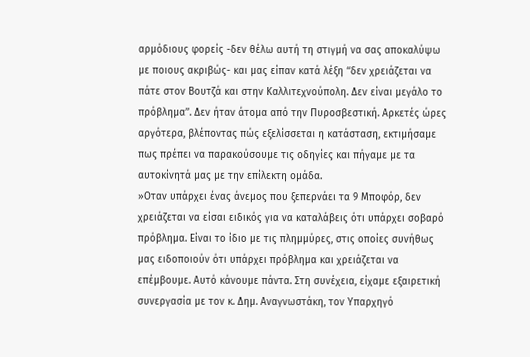αρμόδιους φορείς -δεν θέλω αυτή τη στιγμή να σας αποκαλύψω με ποιους ακριβώς- και μας είπαν κατά λέξη ‘‘δεν χρειάζεται να πάτε στον Βουτζά και στην Καλλιτεχνούπολη. Δεν είναι μεγάλο το πρόβλημα’’. Δεν ήταν άτομα από την Πυροσβεστική. Αρκετές ώρες αργότερα, βλέποντας πώς εξελίσσεται η κατάσταση, εκτιμήσαμε πως πρέπει να παρακούσουμε τις οδηγίες και πήγαμε με τα αυτοκίνητά μας με την επίλεκτη ομάδα.
»Οταν υπάρχει ένας άνεμος που ξεπερνάει τα 9 Μποφόρ, δεν χρειάζεται να είσαι ειδικός για να καταλάβεις ότι υπάρχει σοβαρό πρόβλημα. Είναι το ίδιο με τις πλημμύρες, στις οποίες συνήθως μας ειδοποιούν ότι υπάρχει πρόβλημα και χρειάζεται να επέμβουμε. Αυτό κάνουμε πάντα. Στη συνέχεια, είχαμε εξαιρετική συνεργασία με τον κ. Δημ. Αναγνωστάκη, τον Υπαρχηγό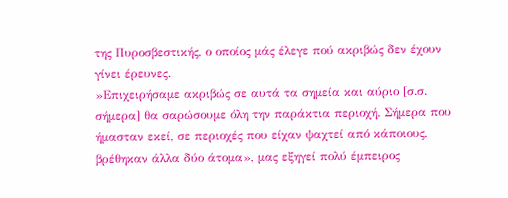της Πυροσβεστικής, ο οποίος μάς έλεγε πού ακριβώς δεν έχουν γίνει έρευνες.
»Επιχειρήσαμε ακριβώς σε αυτά τα σημεία και αύριο [σ.σ. σήμερα] θα σαρώσουμε όλη την παράκτια περιοχή. Σήμερα που ήμασταν εκεί, σε περιοχές που είχαν ψαχτεί από κάποιους, βρέθηκαν άλλα δύο άτομα», μας εξηγεί πολύ έμπειρος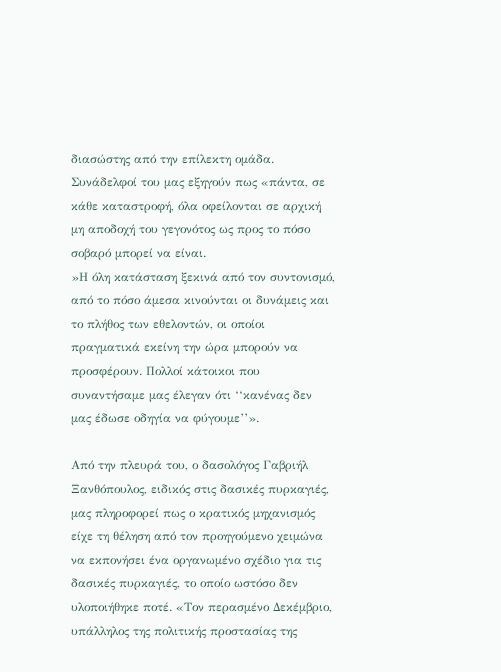διασώστης από την επίλεκτη ομάδα. Συνάδελφοί του μας εξηγούν πως «πάντα, σε κάθε καταστροφή, όλα οφείλονται σε αρχική μη αποδοχή του γεγονότος ως προς το πόσο σοβαρό μπορεί να είναι.
»Η όλη κατάσταση ξεκινά από τον συντονισμό, από το πόσο άμεσα κινούνται οι δυνάμεις και το πλήθος των εθελοντών, οι οποίοι πραγματικά εκείνη την ώρα μπορούν να προσφέρουν. Πολλοί κάτοικοι που συναντήσαμε μας έλεγαν ότι ‘‘κανένας δεν μας έδωσε οδηγία να φύγουμε’’».

Από την πλευρά του, ο δασολόγος Γαβριήλ Ξανθόπουλος, ειδικός στις δασικές πυρκαγιές, μας πληροφορεί πως ο κρατικός μηχανισμός είχε τη θέληση από τον προηγούμενο χειμώνα να εκπονήσει ένα οργανωμένο σχέδιο για τις δασικές πυρκαγιές, το οποίο ωστόσο δεν υλοποιήθηκε ποτέ. «Τον περασμένο Δεκέμβριο, υπάλληλος της πολιτικής προστασίας της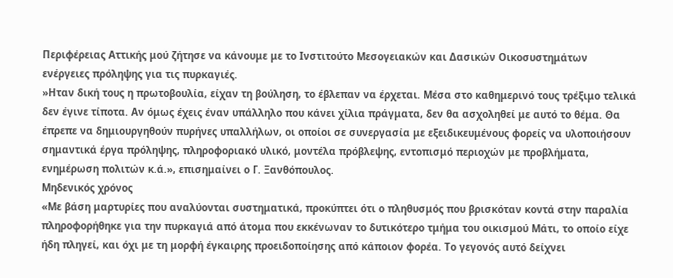Περιφέρειας Αττικής μού ζήτησε να κάνουμε με το Ινστιτούτο Μεσογειακών και Δασικών Οικοσυστημάτων ενέργειες πρόληψης για τις πυρκαγιές.
»Ηταν δική τους η πρωτοβουλία, είχαν τη βούληση, το έβλεπαν να έρχεται. Μέσα στο καθημερινό τους τρέξιμο τελικά δεν έγινε τίποτα. Αν όμως έχεις έναν υπάλληλο που κάνει χίλια πράγματα, δεν θα ασχοληθεί με αυτό το θέμα. Θα έπρεπε να δημιουργηθούν πυρήνες υπαλλήλων, οι οποίοι σε συνεργασία με εξειδικευμένους φορείς να υλοποιήσουν σημαντικά έργα πρόληψης, πληροφοριακό υλικό, μοντέλα πρόβλεψης, εντοπισμό περιοχών με προβλήματα, ενημέρωση πολιτών κ.ά.», επισημαίνει ο Γ. Ξανθόπουλος.
Μηδενικός χρόνος
«Με βάση μαρτυρίες που αναλύονται συστηματικά, προκύπτει ότι ο πληθυσμός που βρισκόταν κοντά στην παραλία πληροφορήθηκε για την πυρκαγιά από άτομα που εκκένωναν το δυτικότερο τμήμα του οικισμού Μάτι, το οποίο είχε ήδη πληγεί, και όχι με τη μορφή έγκαιρης προειδοποίησης από κάποιον φορέα. Το γεγονός αυτό δείχνει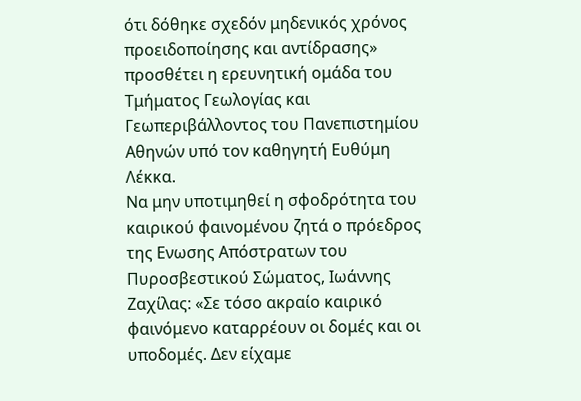ότι δόθηκε σχεδόν μηδενικός χρόνος προειδοποίησης και αντίδρασης» προσθέτει η ερευνητική ομάδα του Τμήματος Γεωλογίας και Γεωπεριβάλλοντος του Πανεπιστημίου Αθηνών υπό τον καθηγητή Ευθύμη Λέκκα.
Να μην υποτιμηθεί η σφοδρότητα του καιρικού φαινομένου ζητά ο πρόεδρος της Ενωσης Απόστρατων του Πυροσβεστικού Σώματος, Ιωάννης Ζαχίλας: «Σε τόσο ακραίο καιρικό φαινόμενο καταρρέουν οι δομές και οι υποδομές. Δεν είχαμε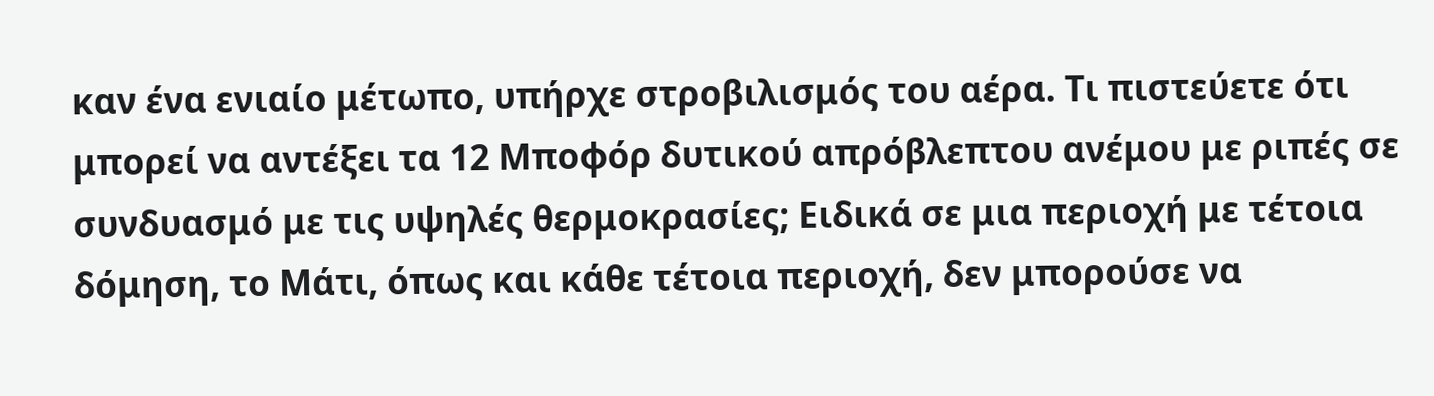καν ένα ενιαίο μέτωπο, υπήρχε στροβιλισμός του αέρα. Τι πιστεύετε ότι μπορεί να αντέξει τα 12 Μποφόρ δυτικού απρόβλεπτου ανέμου με ριπές σε συνδυασμό με τις υψηλές θερμοκρασίες; Ειδικά σε μια περιοχή με τέτοια δόμηση, το Μάτι, όπως και κάθε τέτοια περιοχή, δεν μπορούσε να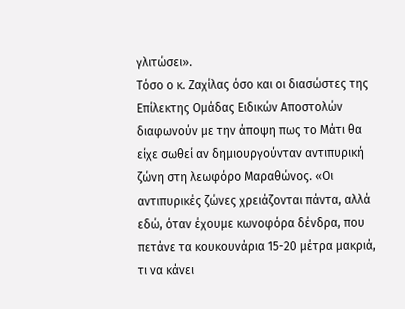γλιτώσει».
Τόσο ο κ. Ζαχίλας όσο και οι διασώστες της Επίλεκτης Ομάδας Ειδικών Αποστολών διαφωνούν με την άποψη πως το Μάτι θα είχε σωθεί αν δημιουργούνταν αντιπυρική ζώνη στη λεωφόρο Μαραθώνος. «Οι αντιπυρικές ζώνες χρειάζονται πάντα, αλλά εδώ, όταν έχουμε κωνοφόρα δένδρα, που πετάνε τα κουκουνάρια 15-20 μέτρα μακριά, τι να κάνει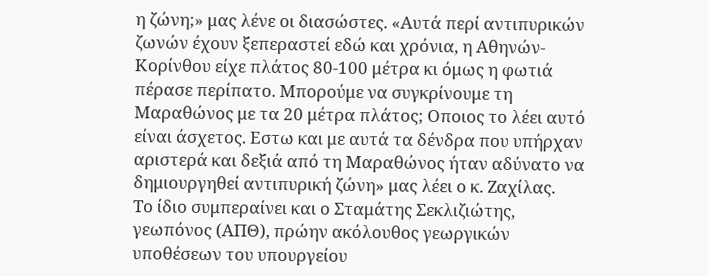η ζώνη;» μας λένε οι διασώστες. «Αυτά περί αντιπυρικών ζωνών έχουν ξεπεραστεί εδώ και χρόνια, η Αθηνών-Κορίνθου είχε πλάτος 80-100 μέτρα κι όμως η φωτιά πέρασε περίπατο. Μπορούμε να συγκρίνουμε τη Μαραθώνος με τα 20 μέτρα πλάτος; Οποιος το λέει αυτό είναι άσχετος. Εστω και με αυτά τα δένδρα που υπήρχαν αριστερά και δεξιά από τη Μαραθώνος ήταν αδύνατο να δημιουργηθεί αντιπυρική ζώνη» μας λέει ο κ. Ζαχίλας.
Το ίδιο συμπεραίνει και ο Σταμάτης Σεκλιζιώτης, γεωπόνος (ΑΠΘ), πρώην ακόλουθος γεωργικών υποθέσεων του υπουργείου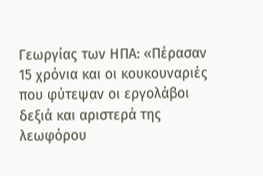Γεωργίας των ΗΠΑ: «Πέρασαν 15 χρόνια και οι κουκουναριές που φύτεψαν οι εργολάβοι δεξιά και αριστερά της λεωφόρου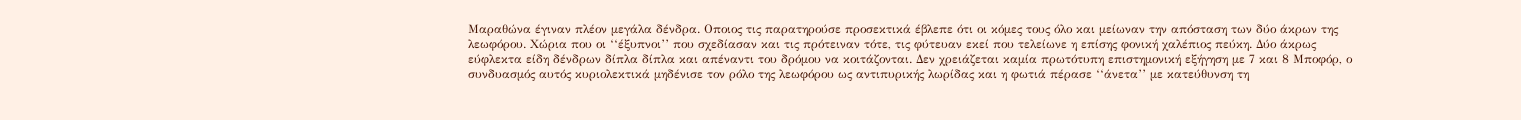Μαραθώνα έγιναν πλέον μεγάλα δένδρα. Οποιος τις παρατηρούσε προσεκτικά έβλεπε ότι οι κόμες τους όλο και μείωναν την απόσταση των δύο άκρων της λεωφόρου. Χώρια που οι ‘‘έξυπνοι’’ που σχεδίασαν και τις πρότειναν τότε, τις φύτευαν εκεί που τελείωνε η επίσης φονική χαλέπιος πεύκη. Δύο άκρως εύφλεκτα είδη δένδρων δίπλα δίπλα και απέναντι του δρόμου να κοιτάζονται. Δεν χρειάζεται καμία πρωτότυπη επιστημονική εξήγηση με 7 και 8 Μποφόρ, ο συνδυασμός αυτός κυριολεκτικά μηδένισε τον ρόλο της λεωφόρου ως αντιπυρικής λωρίδας και η φωτιά πέρασε ‘‘άνετα’’ με κατεύθυνση τη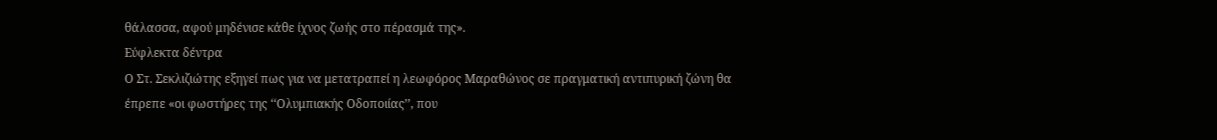θάλασσα, αφού μηδένισε κάθε ίχνος ζωής στο πέρασμά της».
Εύφλεκτα δέντρα
Ο Στ. Σεκλιζιώτης εξηγεί πως για να μετατραπεί η λεωφόρος Μαραθώνος σε πραγματική αντιπυρική ζώνη θα έπρεπε «οι φωστήρες της ‘‘Ολυμπιακής Οδοποιίας’’, που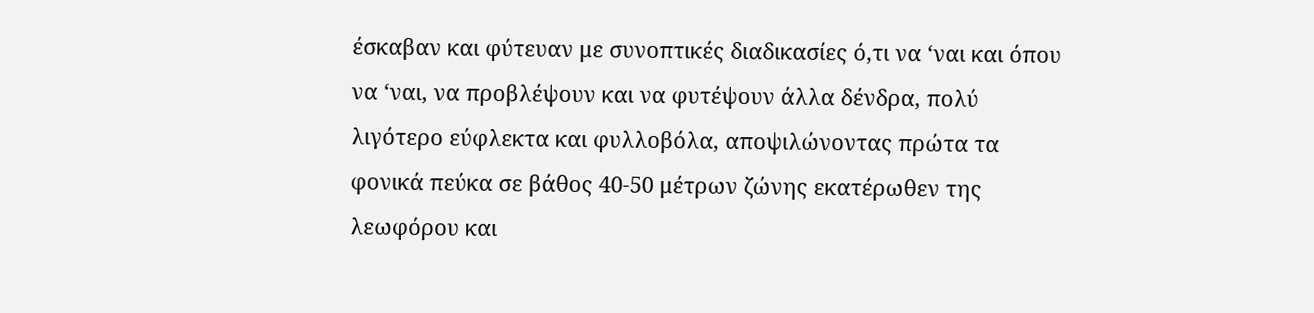έσκαβαν και φύτευαν με συνοπτικές διαδικασίες ό,τι να ‘ναι και όπου να ‘ναι, να προβλέψουν και να φυτέψουν άλλα δένδρα, πολύ λιγότερο εύφλεκτα και φυλλοβόλα, αποψιλώνοντας πρώτα τα φονικά πεύκα σε βάθος 40-50 μέτρων ζώνης εκατέρωθεν της λεωφόρου και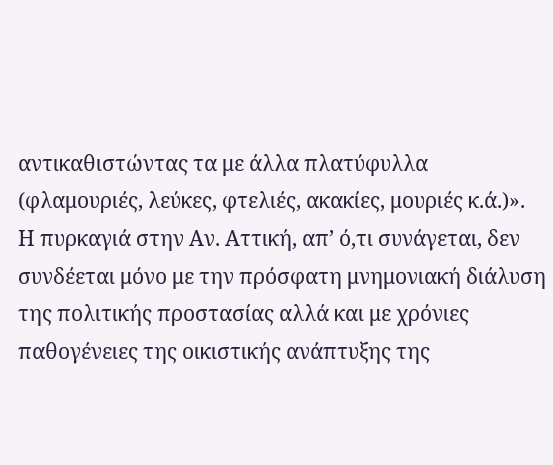αντικαθιστώντας τα με άλλα πλατύφυλλα (φλαμουριές, λεύκες, φτελιές, ακακίες, μουριές κ.ά.)».
Η πυρκαγιά στην Αν. Αττική, απ’ ό,τι συνάγεται, δεν συνδέεται μόνο με την πρόσφατη μνημονιακή διάλυση της πολιτικής προστασίας αλλά και με χρόνιες παθογένειες της οικιστικής ανάπτυξης της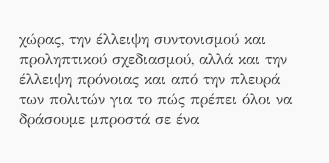χώρας, την έλλειψη συντονισμού και προληπτικού σχεδιασμού, αλλά και την έλλειψη πρόνοιας και από την πλευρά των πολιτών για το πώς πρέπει όλοι να δράσουμε μπροστά σε ένα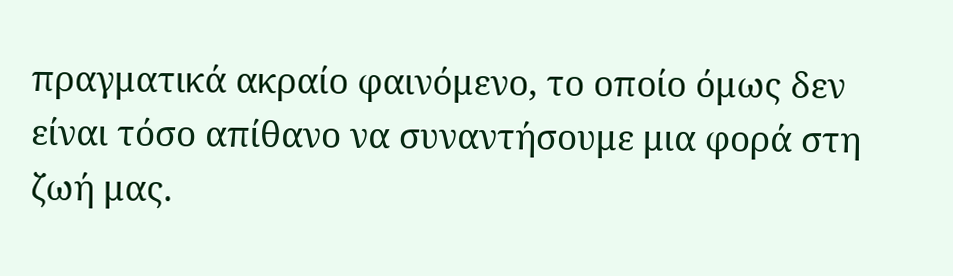πραγματικά ακραίο φαινόμενο, το οποίο όμως δεν είναι τόσο απίθανο να συναντήσουμε μια φορά στη ζωή μας.